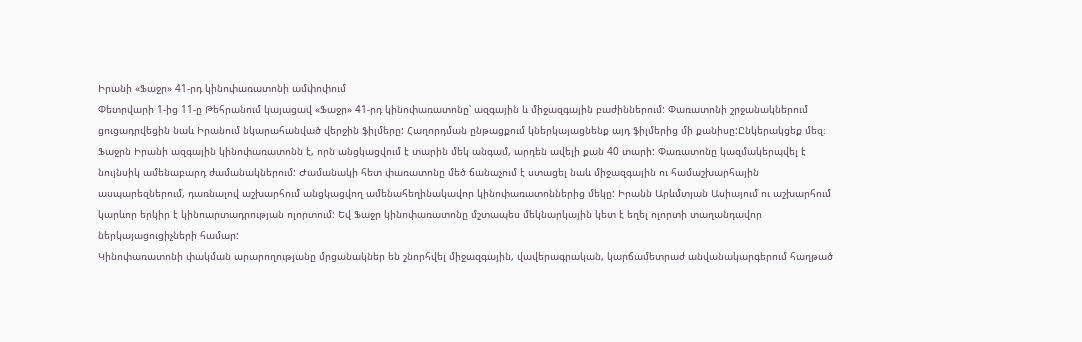Իրանի «Ֆաջր» 41-րդ կինոփառատոնի ամփոփում
Փետրվարի 1-ից 11-ը Թեհրանում կայացավ «Ֆաջր» 41-րդ կինոփառատոնը՝ ազգային և միջազգային բաժիններում: Փառատոնի շրջանակներում ցուցադրվեցին նաև Իրանում նկարահանված վերջին ֆիլմերը: Հաղորդման ընթացքում կներկայացնենք այդ ֆիլմերից մի քանիսը:Ընկերակցեք մեզ։
Ֆաջրն Իրանի ազգային կինոփառատոնն է, որն անցկացվում է տարին մեկ անգամ, արդեն ավելի քան 40 տարի: Փառատոնը կազմակերպվել է նույնսիկ ամենաբարդ ժամանակներում: Ժամանակի հետ փառատոնը մեծ ճանաչում է ստացել նաև միջազգային ու համաշխարհային ասպարեզներում, դառնալով աշխարհում անցկացվող ամենահեղինակավոր կինոփառատոններից մեկը: Իրանն Արևմտյան Ասիայում ու աշխարհում կարևոր երկիր է կինոարտադրության ոլորտում: Եվ Ֆաջր կինոփառատոնը մշտապես մեկնարկային կետ է եղել ոլորտի տաղանդավոր ներկայացուցիչների համար:
Կինոփառատոնի փակման արարողությանը մրցանակներ են շնորհվել միջազգային, վավերագրական, կարճամետրաժ անվանակարգերում հաղթած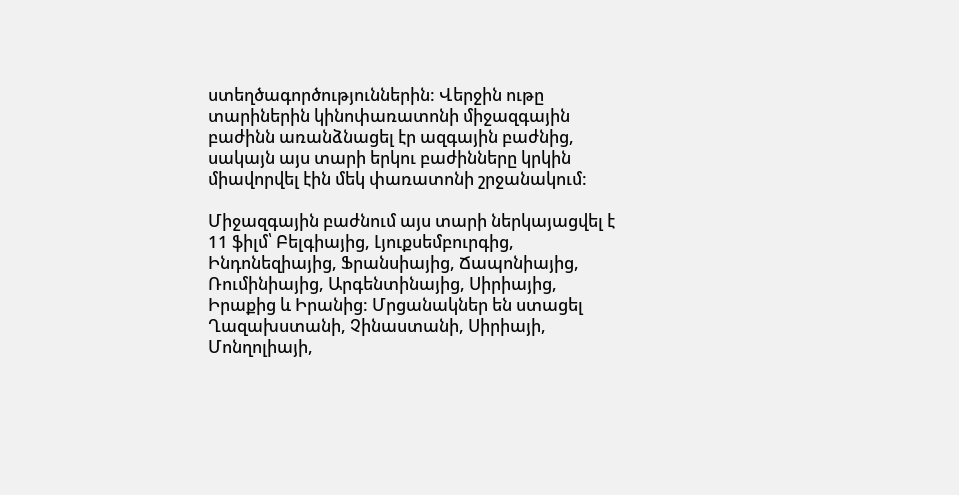ստեղծագործություններին: Վերջին ութը տարիներին կինոփառատոնի միջազգային բաժինն առանձնացել էր ազգային բաժնից, սակայն այս տարի երկու բաժինները կրկին միավորվել էին մեկ փառատոնի շրջանակում:

Միջազգային բաժնում այս տարի ներկայացվել է 11 ֆիլմ՝ Բելգիայից, Լյուքսեմբուրգից, Ինդոնեզիայից, Ֆրանսիայից, Ճապոնիայից, Ռումինիայից, Արգենտինայից, Սիրիայից, Իրաքից և Իրանից: Մրցանակներ են ստացել Ղազախստանի, Չինաստանի, Սիրիայի, Մոնղոլիայի,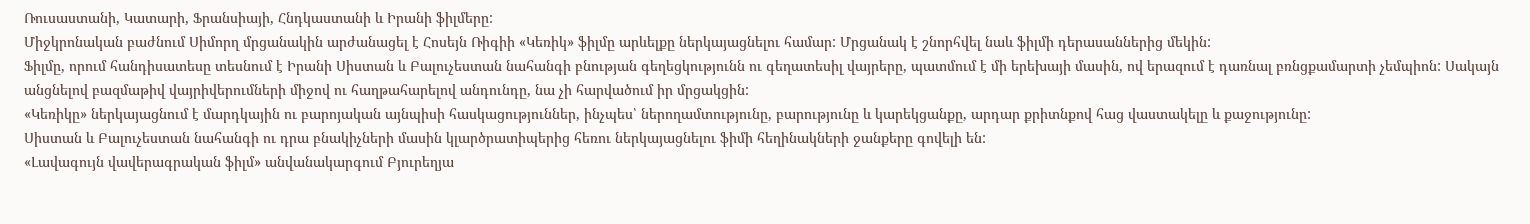Ռուսաստանի, Կատարի, Ֆրանսիայի, Հնդկաստանի և Իրանի ֆիլմերը:
Միջկրոնական բաժնում Սիմորղ մրցանակին արժանացել է Հոսեյն Ռիգիի «Կեռիկ» ֆիլմը արևելքը ներկայացնելու համար: Մրցանակ է շնորհվել նաև ֆիլմի դերասաններից մեկին:
Ֆիլմը, որում հանդիսատեսը տեսնում է Իրանի Սիստան և Բալուչեստան նահանգի բնության գեղեցկությունն ու գեղատեսիլ վայրերը, պատմում է մի երեխայի մասին, ով երազում է դառնալ բռնցքամարտի չեմպիոն: Սակայն անցնելով բազմաթիվ վայրիվերումների միջով ու հաղթահարելով անդունդը, նա չի հարվածում իր մրցակցին:
«Կեռիկը» ներկայացնում է մարդկային ու բարոյական այնպիսի հասկացություններ, ինչպես՝ ներողամտությունը, բարությունը և կարեկցանքը, արդար քրիտնքով հաց վաստակելը և քաջությունը:
Սիստան և Բալուչեստան նահանգի ու դրա բնակիչների մասին կլարծրատիպերից հեռու ներկայացնելու ֆիմի հեղինակների ջանքերը գովելի են:
«Լավագույն վավերագրական ֆիլմ» անվանակարգում Բյուրեղյա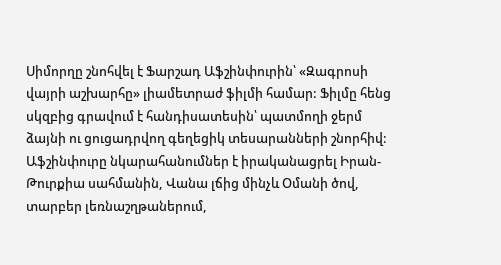Սիմորղը շնոհվել է Ֆարշադ Աֆշինփուրին՝ «Զագրոսի վայրի աշխարհը» լիամետրաժ ֆիլմի համար: Ֆիլմը հենց սկզբից գրավում է հանդիսատեսին՝ պատմողի ջերմ ձայնի ու ցուցադրվող գեղեցիկ տեսարանների շնորհիվ:
Աֆշինփուրը նկարահանումներ է իրականացրել Իրան-Թուրքիա սահմանին, Վանա լճից մինչև Օմանի ծով, տարբեր լեռնաշղթաներում,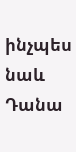ինչպես նաև Դանա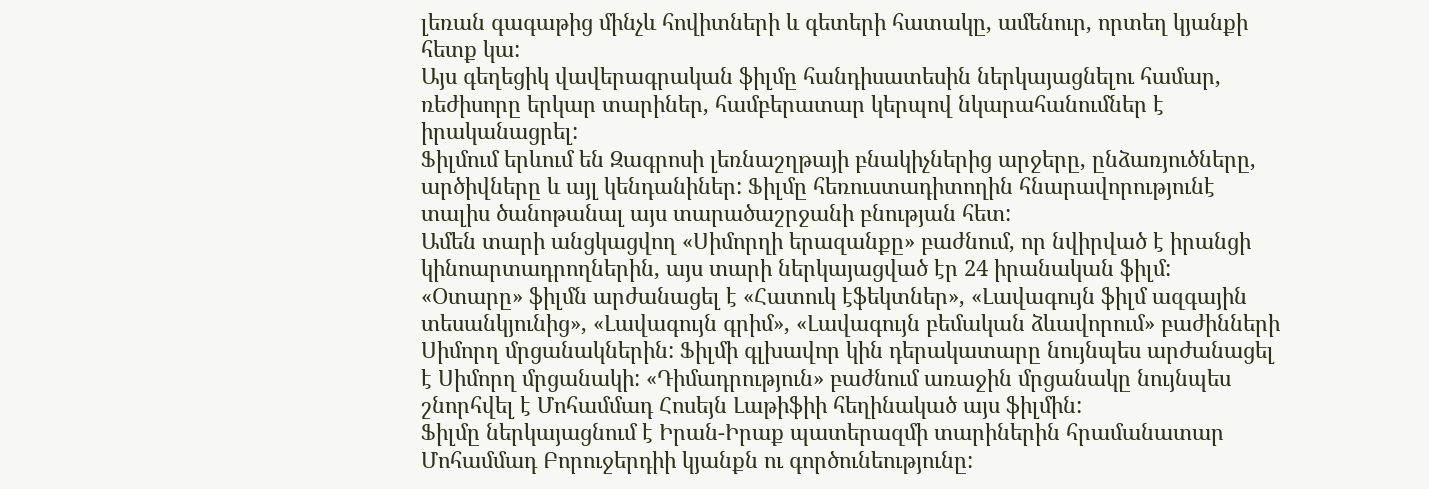լեռան գագաթից մինչև հովիտների և գետերի հատակը, ամենուր, որտեղ կյանքի հետք կա:
Այս գեղեցիկ վավերագրական ֆիլմը հանդիսատեսին ներկայացնելու համար, ռեժիսորը երկար տարիներ, համբերատար կերպով նկարահանումներ է իրականացրել:
Ֆիլմում երևում են Զագրոսի լեռնաշղթայի բնակիչներից արջերը, ընձառյուծները, արծիվները և այլ կենդանիներ: Ֆիլմը հեռուստադիտողին հնարավորությունէ տալիս ծանոթանալ այս տարածաշրջանի բնության հետ:
Ամեն տարի անցկացվող «Սիմորղի երազանքը» բաժնում, որ նվիրված է իրանցի կինոարտադրողներին, այս տարի ներկայացված էր 24 իրանական ֆիլմ:
«Օտարը» ֆիլմն արժանացել է «Հատուկ էֆեկտներ», «Լավագույն ֆիլմ ազգային տեսանկյունից», «Լավագույն գրիմ», «Լավագույն բեմական ձևավորում» բաժինների Սիմորղ մրցանակներին: Ֆիլմի գլխավոր կին դերակատարը նույնպես արժանացել է Սիմորղ մրցանակի: «Դիմադրություն» բաժնում առաջին մրցանակը նույնպես շնորհվել է Մոհամմադ Հոսեյն Լաթիֆիի հեղինակած այս ֆիլմին:
Ֆիլմը ներկայացնում է Իրան-Իրաք պատերազմի տարիներին հրամանատար Մոհամմադ Բորուջերդիի կյանքն ու գործունեությունը: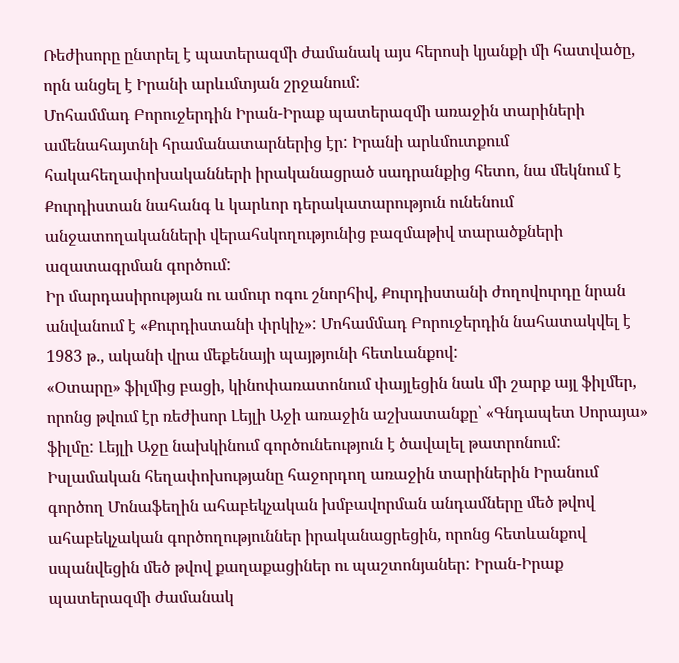Ռեժիսորը ընտրել է պատերազմի ժամանակ այս հերոսի կյանքի մի հատվածը, որն անցել է Իրանի արևւմտյան շրջանում:
Մոհամմադ Բորուջերդին Իրան-Իրաք պատերազմի առաջին տարիների ամենահայտնի հրամանատարներից էր: Իրանի արևմուտքում հակահեղափոխականների իրականացրած սադրանքից հետո, նա մեկնում է Քուրդիստան նահանգ և կարևոր դերակատարություն ունենում անջատողականների վերահսկողությունից բազմաթիվ տարածքների ազատագրման գործում:
Իր մարդասիրության ու ամուր ոգու շնորհիվ, Քուրդիստանի ժողովուրդը նրան անվանում է «Քուրդիստանի փրկիչ»: Մոհամմադ Բորուջերդին նահատակվել է 1983 թ., ականի վրա մեքենայի պայթյունի հետևանքով:
«Օտարը» ֆիլմից բացի, կինոփառատոնում փայլեցին նաև մի շարք այլ ֆիլմեր, որոնց թվում էր ռեժիսոր Լեյլի Աջի առաջին աշխատանքը՝ «Գնդապետ Սորայա» ֆիլմը: Լեյլի Աջը նախկինում գործունեություն է ծավալել թատրոնում:
Իսլամական հեղափոխությանը հաջորդող առաջին տարիներին Իրանում գործող Մոնաֆեղին ահաբեկչական խմբավորման անդամները մեծ թվով ահաբեկչական գործողություններ իրականացրեցին, որոնց հետևանքով սպանվեցին մեծ թվով քաղաքացիներ ու պաշտոնյաներ: Իրան-Իրաք պատերազմի ժամանակ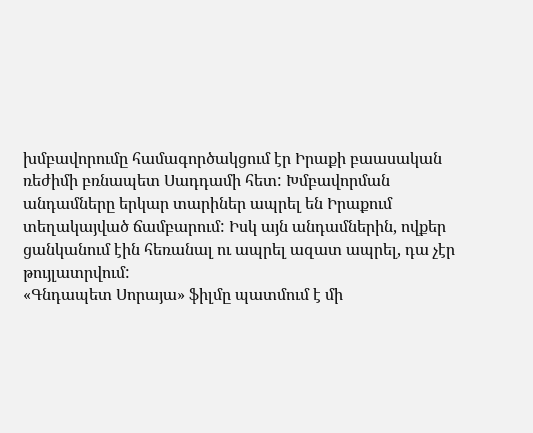խմբավորումը համագործակցում էր Իրաքի բաասական ռեժիմի բռնապետ Սադդամի հետ: Խմբավորման անդամները երկար տարիներ ապրել են Իրաքում տեղակայված ճամբարում: Իսկ այն անդամներին, ովքեր ցանկանում էին հեռանալ ու ապրել ազատ ապրել, դա չէր թույլատրվում:
«Գնդապետ Սորայա» ֆիլմը պատմում է մի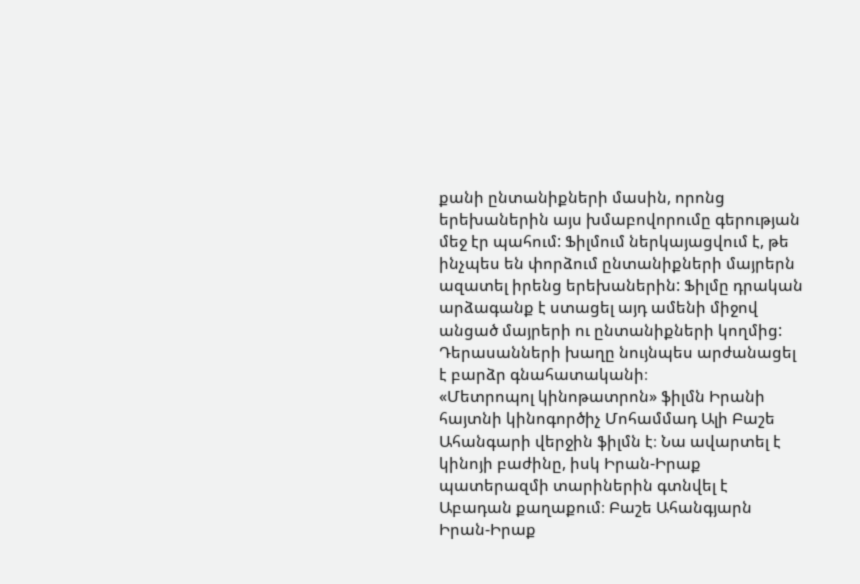քանի ընտանիքների մասին, որոնց երեխաներին այս խմաբովորումը գերության մեջ էր պահում: Ֆիլմում ներկայացվում է, թե ինչպես են փորձում ընտանիքների մայրերն ազատել իրենց երեխաներին: Ֆիլմը դրական արձագանք է ստացել այդ ամենի միջով անցած մայրերի ու ընտանիքների կողմից: Դերասանների խաղը նույնպես արժանացել է բարձր գնահատականի։
«Մետրոպոլ կինոթատրոն» ֆիլմն Իրանի հայտնի կինոգործիչ Մոհամմադ Ալի Բաշե Ահանգարի վերջին ֆիլմն է։ Նա ավարտել է կինոյի բաժինը, իսկ Իրան-Իրաք պատերազմի տարիներին գտնվել է Աբադան քաղաքում։ Բաշե Ահանգյարն Իրան-Իրաք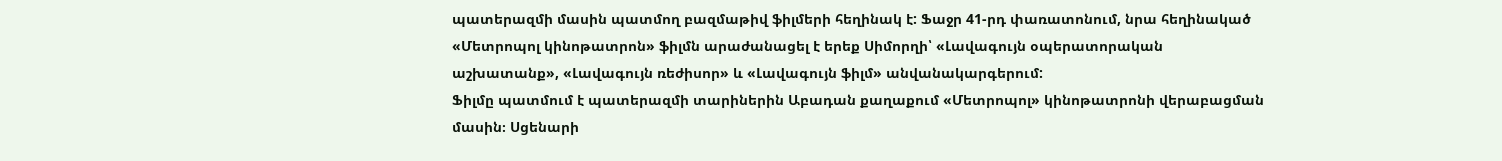պատերազմի մասին պատմող բազմաթիվ ֆիլմերի հեղինակ է: Ֆաջր 41-րդ փառատոնում, նրա հեղինակած «Մետրոպոլ կինոթատրոն» ֆիլմն արաժանացել է երեք Սիմորղի՝ «Լավագույն օպերատորական աշխատանք», «Լավագույն ռեժիսոր» և «Լավագույն ֆիլմ» անվանակարգերում:
Ֆիլմը պատմում է պատերազմի տարիներին Աբադան քաղաքում «Մետրոպոլ» կինոթատրոնի վերաբացման մասին։ Սցենարի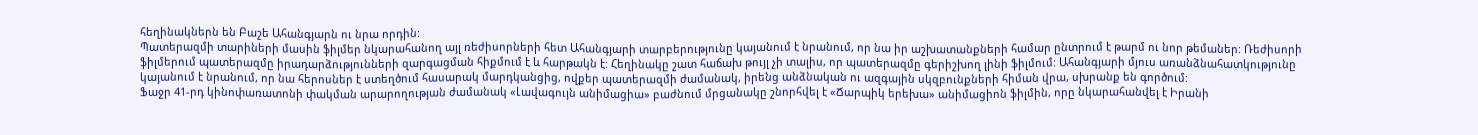հեղինակներն են Բաշե Ահանգյարն ու նրա որդին:
Պատերազմի տարիների մասին ֆիլմեր նկարահանող այլ ռեժիսորների հետ Ահանգյարի տարբերությունը կայանում է նրանում, որ նա իր աշխատանքների համար ընտրում է թարմ ու նոր թեմաներ: Ռեժիսորի ֆիլմերում պատերազմը իրադարձությունների զարգացման հիքմում է և հարթակն է: Հեղինակը շատ հաճախ թույլ չի տալիս, որ պատերազմը գերիշխող լինի ֆիլմում: Ահանգյարի մյուս առանձնահատկությունը կայանում է նրանում, որ նա հերոսներ է ստեղծում հասարակ մարդկանցից, ովքեր պատերազմի ժամանակ, իրենց անձնական ու ազգային սկզբունքների հիման վրա, սխրանք են գործում:
Ֆաջր 41-րդ կինոփառատոնի փակման արարողության ժամանակ «Լավագույն անիմացիա» բաժնում մրցանակը շնորհվել է «Ճարպիկ երեխա» անիմացիոն ֆիլմին, որը նկարահանվել է Իրանի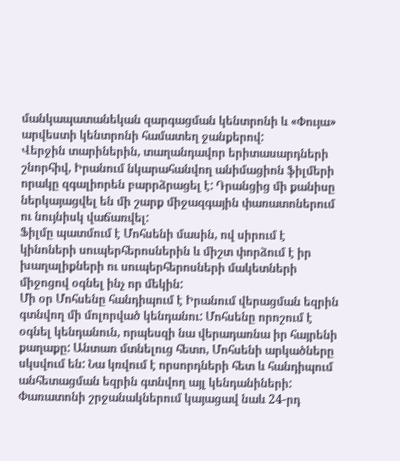մանկապատանեկան զարգացման կենտրոնի և «Փույա» արվեստի կենտրոնի համատեղ ջանքերով:
Վերջին տարիներին, տաղանդավոր երիտասարդների շնորհիվ, Իրանում նկարահանվող անիմացիոն ֆիլմերի որակը զգալիորեն բարրձրացել է: Դրանցից մի քանիսը ներկայացվել են մի շարք միջազգային փառատոներում ու նույնիսկ վաճառվել:
Ֆիլմը պատմում է Մոհսենի մասին, ով սիրում է կինոների սուպերհերոսներին և միշտ փորձում է իր խաղալիքների ու սուպերհերոսների մակետների միջոցով օգնել ինչ որ մեկին:
Մի օր Մոհսենը հանդիպում է Իրանում վերացման եզրին գտնվող մի մոլորված կենդանու: Մոհսենը որոշում է օգնել կենդանուն, որպեսզի նա վերադառնա իր հայրենի քաղաքը: Անտառ մտնելուց հետո, Մոհսենի արկածները սկսվում են: Նա կռվում է որսորդների հետ և հանդիպում անհետացման եզրին գտնվող այլ կենդանիների:
Փառատոնի շրջանակներում կայացավ նաև 24-րդ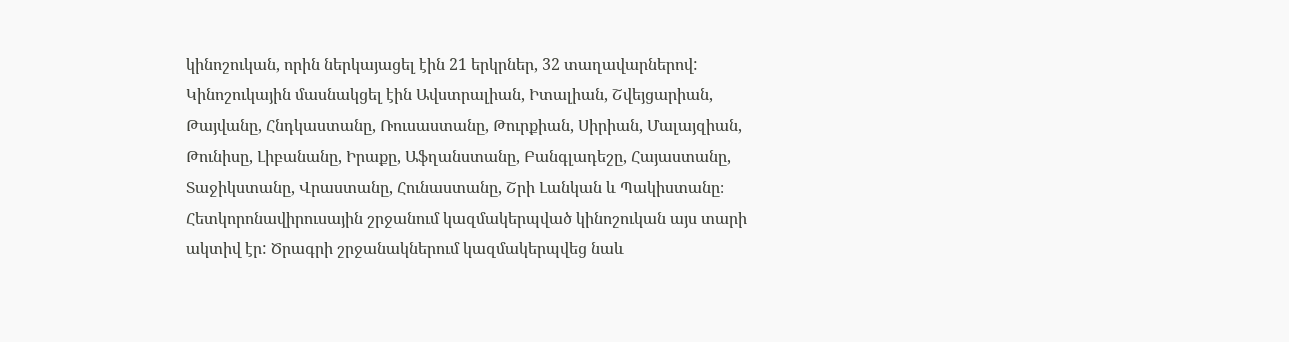կինոշուկան, որին ներկայացել էին 21 երկրներ, 32 տաղավարներով: Կինոշուկային մասնակցել էին Ավստրալիան, Իտալիան, Շվեյցարիան, Թայվանը, Հնդկաստանը, Ռուսաստանը, Թուրքիան, Սիրիան, Մալայզիան, Թունիսը, Լիբանանը, Իրաքը, Աֆղանստանը, Բանգլադեշը, Հայաստանը, Տաջիկստանը, Վրաստանը, Հունաստանը, Շրի Լանկան և Պակիստանը։
Հետկորոնավիրուսային շրջանում կազմակերպված կինոշուկան այս տարի ակտիվ էր: Ծրագրի շրջանակներում կազմակերպվեց նաև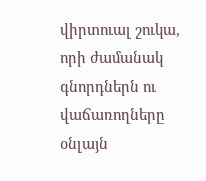վիրտուալ շուկա, որի ժամանակ գնորդներն ու վաճառողները օնլայն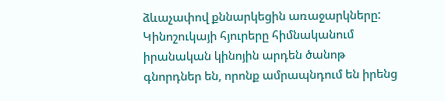ձևաչափով քննարկեցին առաջարկները:
Կինոշուկայի հյուրերը հիմնականում իրանական կինոյին արդեն ծանոթ գնորդներ են, որոնք ամրապնդում են իրենց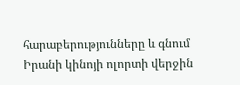հարաբերությունները և գնում Իրանի կինոյի ոլորտի վերջին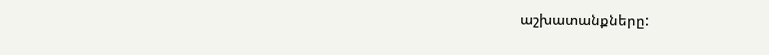աշխատանքները: